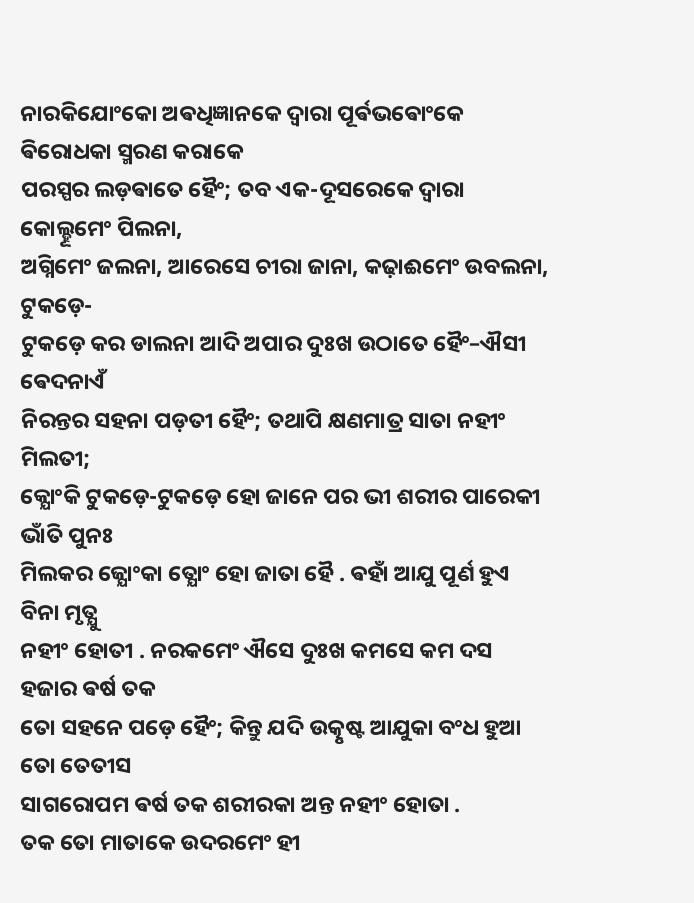ନାରକିଯୋଂକୋ ଅଵଧିଜ୍ଞାନକେ ଦ୍ଵାରା ପୂର୍ଵଭଵୋଂକେ ଵିରୋଧକା ସ୍ମରଣ କରାକେ
ପରସ୍ପର ଲଡ଼ଵାତେ ହୈଂ; ତବ ଏକ-ଦୂସରେକେ ଦ୍ଵାରା କୋଲ୍ହୂମେଂ ପିଲନା,
ଅଗ୍ନିମେଂ ଜଲନା, ଆରେସେ ଚୀରା ଜାନା, କଢ଼ାଈମେଂ ଉବଲନା, ଟୁକଡ଼େ-
ଟୁକଡ଼େ କର ଡାଲନା ଆଦି ଅପାର ଦୁଃଖ ଉଠାତେ ହୈଂ–ଐସୀ ଵେଦନାଏଁ
ନିରନ୍ତର ସହନା ପଡ଼ତୀ ହୈଂ; ତଥାପି କ୍ଷଣମାତ୍ର ସାତା ନହୀଂ ମିଲତୀ;
କ୍ଯୋଂକି ଟୁକଡ଼େ-ଟୁକଡ଼େ ହୋ ଜାନେ ପର ଭୀ ଶରୀର ପାରେକୀ ଭାଁତି ପୁନଃ
ମିଲକର ଜ୍ଯୋଂକା ତ୍ଯୋଂ ହୋ ଜାତା ହୈ . ଵହାଁ ଆଯୁ ପୂର୍ଣ ହୁଏ ବିନା ମୃତ୍ଯୁ
ନହୀଂ ହୋତୀ . ନରକମେଂ ଐସେ ଦୁଃଖ କମସେ କମ ଦସ ହଜାର ଵର୍ଷ ତକ
ତୋ ସହନେ ପଡ଼େ ହୈଂ; କିନ୍ତୁ ଯଦି ଉତ୍କୃଷ୍ଟ ଆଯୁକା ବଂଧ ହୁଆ ତୋ ତେତୀସ
ସାଗରୋପମ ଵର୍ଷ ତକ ଶରୀରକା ଅନ୍ତ ନହୀଂ ହୋତା .
ତକ ତୋ ମାତାକେ ଉଦରମେଂ ହୀ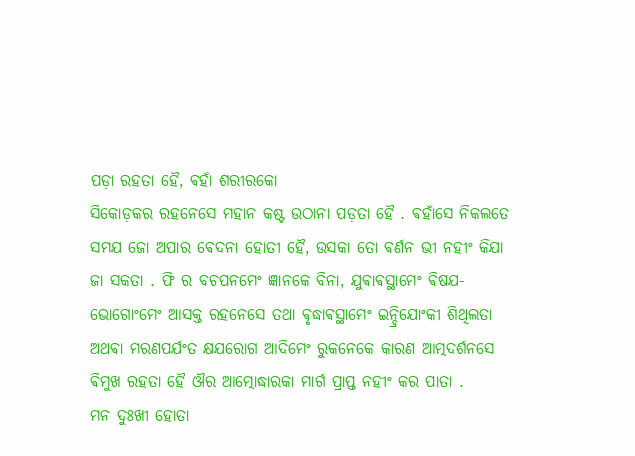ପଡ଼ା ରହତା ହୈ, ଵହାଁ ଶରୀରକୋ
ସିକୋଡ଼କର ରହନେସେ ମହାନ କଷ୍ଟ ଉଠାନା ପଡ଼ତା ହୈ . ଵହାଁସେ ନିକଲତେ
ସମଯ ଜୋ ଅପାର ଵେଦନା ହୋତୀ ହୈ, ଉସକା ତୋ ଵର୍ଣନ ଭୀ ନହୀଂ କିଯା
ଜା ସକତା . ଫି ର ବଚପନମେଂ ଜ୍ଞାନକେ ବିନା, ଯୁଵାଵସ୍ଥାମେଂ ଵିଷଯ-
ଭୋଗୋଂମେଂ ଆସକ୍ତ ରହନେସେ ତଥା ଵୃଦ୍ଧାଵସ୍ଥାମେଂ ଇନ୍ଦ୍ରିଯୋଂକୀ ଶିଥିଲତା
ଅଥଵା ମରଣପର୍ଯଂତ କ୍ଷଯରୋଗ ଆଦିମେଂ ରୁକନେକେ କାରଣ ଆତ୍ମଦର୍ଶନସେ
ଵିମୁଖ ରହତା ହୈ ଔର ଆତ୍ମୋଦ୍ଧାରକା ମାର୍ଗ ପ୍ରାପ୍ତ ନହୀଂ କର ପାତା .
ମନ ଦୁଃଖୀ ହୋତା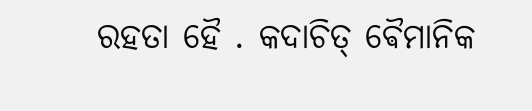ରହତା ହୈ . କଦାଚିତ୍ ଵୈମାନିକ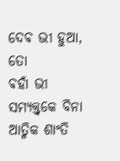ଦେଵ ଭୀ ହୁଆ, ତୋ
ଵହାଁ ଭୀ ସମ୍ଯକ୍ତ୍ଵକେ ବିନା ଆତ୍ମିକ ଶାଂତି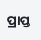ପ୍ରାପ୍ତ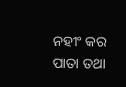ନହୀଂ କର ପାତା ତଥା